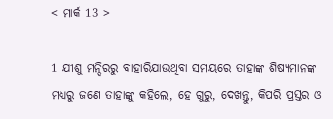< ମାର୍କ 13 >

1 ଯୀଶୁ ମନ୍ଦିରରୁ ବାହାରିଯାଉଥିବା ସମୟରେ ତାହାଙ୍କ ଶିଷ୍ୟମାନଙ୍କ ମଧ୍ୟରୁ ଜଣେ ତାହାଙ୍କୁ କହିଲେ, ହେ ଗୁରୁ, ଦେଖନ୍ତୁ, କିପରି ପ୍ରସ୍ତର ଓ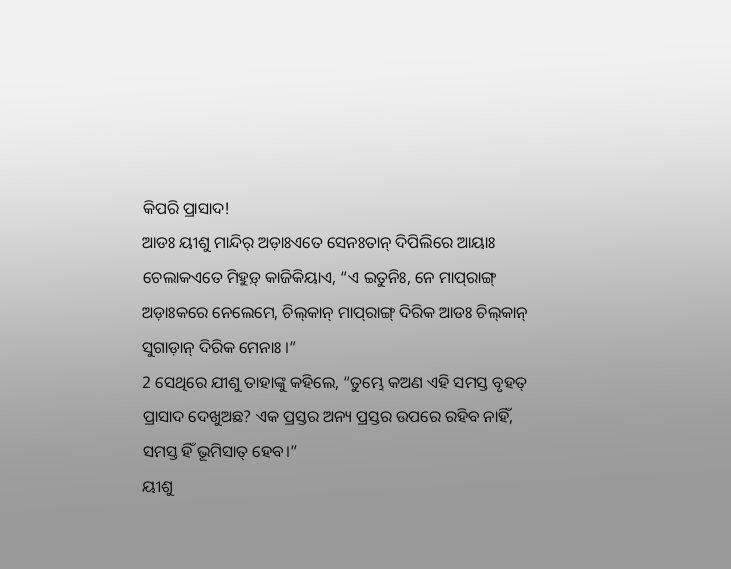କିପରି ପ୍ରାସାଦ!
ଆଡଃ ୟୀଶୁ ମାନ୍ଦିର୍‌ ଅଡ଼ାଃଏତେ ସେନଃତାନ୍‌ ଦିପିଲିରେ ଆୟାଃ ଚେଲାକଏତେ ମିହୁଡ଼୍‌ କାଜିକିୟାଏ, “ଏ ଇତୁନିଃ, ନେ ମାପ୍‌ରାଙ୍ଗ୍‌ ଅଡ଼ାଃକରେ ନେଲେମେ, ଚିଲ୍‌କାନ୍‌ ମାପ୍‌ରାଙ୍ଗ୍‌ ଦିରିକ ଆଡଃ ଚିଲ୍‌କାନ୍‌ ସୁଗାଡ଼ାନ୍‌ ଦିରିକ ମେନାଃ ।”
2 ସେଥିରେ ଯୀଶୁ ତାହାଙ୍କୁ କହିଲେ, “ତୁମ୍ଭେ କଅଣ ଏହି ସମସ୍ତ ବୃହତ୍ ପ୍ରାସାଦ ଦେଖୁଅଛ? ଏକ ପ୍ରସ୍ତର ଅନ୍ୟ ପ୍ରସ୍ତର ଉପରେ ରହିବ ନାହିଁ, ସମସ୍ତ ହିଁ ଭୂମିସାତ୍‍ ହେବ।”
ୟୀଶୁ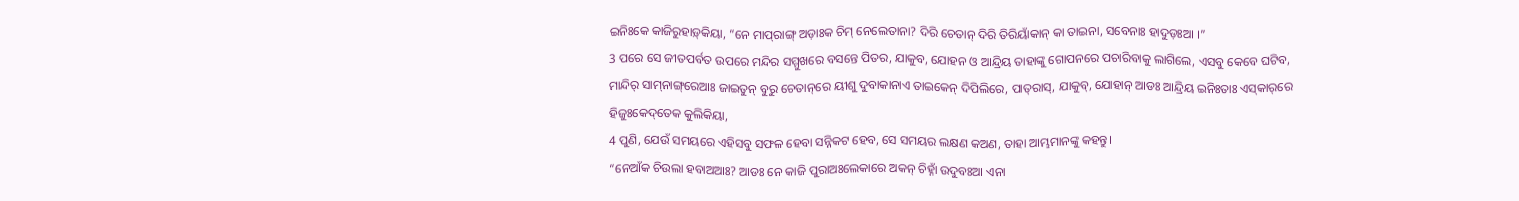ଇନିଃକେ କାଜିରୁହାଡ଼୍‌କିୟା, “ନେ ମାପ୍‌ରାଙ୍ଗ୍‌ ଅଡ଼ାଃକ ଚିମ୍‌ ନେଲେତାନା? ଦିରି ଚେତାନ୍‍ ଦିରି ତିରିୟାଁକାନ୍‍ କା ତାଇନା, ସବେନାଃ ହାଦୁଡ଼ଃଆ ।”
3 ପରେ ସେ ଜୀତପର୍ବତ ଉପରେ ମନ୍ଦିର ସମ୍ମୁଖରେ ବସନ୍ତେ ପିତର, ଯାକୁବ, ଯୋହନ ଓ ଆନ୍ଦ୍ରିୟ ତାହାଙ୍କୁ ଗୋପନରେ ପଚାରିବାକୁ ଲାଗିଲେ, ଏସବୁ କେବେ ଘଟିବ,
ମାନ୍ଦିର୍‌ ସାମ୍‌ନାଙ୍ଗ୍‌ରେଆଃ ଜାଇତୁନ୍‌ ବୁରୁ ଚେତାନ୍‌ରେ ୟୀଶୁ ଦୁବାକାନାଏ ତାଇକେନ୍‌ ଦିପିଲିରେ, ପାତ୍‌ରାସ୍‌, ଯାକୁବ୍‌, ଯୋହାନ୍‌ ଆଡଃ ଆନ୍ଦ୍ରିୟ ଇନିଃତାଃ ଏସ୍‌କାର୍‌ରେ ହିଜୁଃକେଦ୍‌ତେକ କୁଲିକିୟା,
4 ପୁଣି, ଯେଉଁ ସମୟରେ ଏହିସବୁ ସଫଳ ହେବା ସନ୍ନିକଟ ହେବ, ସେ ସମୟର ଲକ୍ଷଣ କଅଣ, ତାହା ଆମ୍ଭମାନଙ୍କୁ କହନ୍ତୁ।
“ନେଆଁକ ଚିଉଲା ହବାଅଆଃ? ଆଡଃ ନେ କାଜି ପୁରାଅଃଲେକାରେ ଅକନ୍‌ ଚିହ୍ନାଁ ଉଦୁବଃଆ ଏନା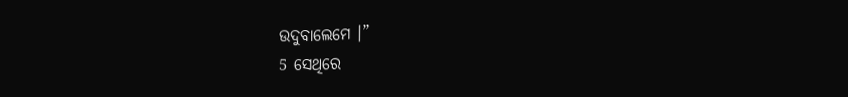ଉଦୁବାଲେମେ ।”
5 ସେଥିରେ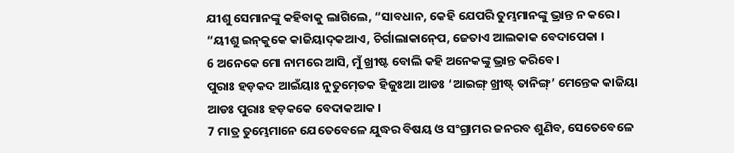ଯୀଶୁ ସେମାନଙ୍କୁ କହିବାକୁ ଲାଗିଲେ, “ସାବଧାନ, କେହି ଯେପରି ତୁମ୍ଭମାନଙ୍କୁ ଭ୍ରାନ୍ତ ନ କରେ।
“ୟୀଶୁ ଇନ୍‌କୁକେ କାଜିୟାଦ୍‌କଆଏ, ଚିର୍ଗାଲାକାନ୍‍ପେ, ଜେତାଏ ଆଲକାକ ବେଦାପେକା ।
6 ଅନେକେ ମୋ ନାମରେ ଆସି, ମୁଁ ଖ୍ରୀଷ୍ଟ ବୋଲି କହି ଅନେକଙ୍କୁ ଭ୍ରାନ୍ତ କରିବେ।
ପୁରାଃ ହଡ଼କଦ ଆଇଁୟାଃ ନୁତୁମ୍‍ତେକ ହିଜୁଃଆ ଆଡଃ ‘ଆଇଙ୍ଗ୍‌ ଖ୍ରୀଷ୍ଟ୍‌ ତାନିଙ୍ଗ୍‌’ ମେନ୍ତେକ କାଜିୟା ଆଡଃ ପୁରାଃ ହଡ଼କକେ ବେଦାକଆକ ।
7 ମାତ୍ର ତୁମ୍ଭେମାନେ ଯେତେବେଳେ ଯୁଦ୍ଧର ବିଷୟ ଓ ସଂଗ୍ରାମର ଜନରବ ଶୁଣିବ, ସେତେବେଳେ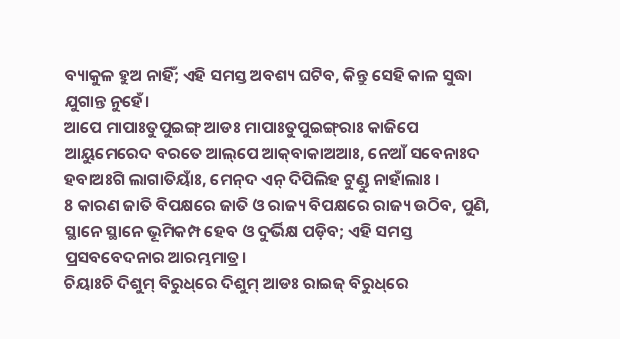ବ୍ୟାକୁଳ ହୁଅ ନାହିଁ; ଏହି ସମସ୍ତ ଅବଶ୍ୟ ଘଟିବ, କିନ୍ତୁ ସେହି କାଳ ସୁଦ୍ଧା ଯୁଗାନ୍ତ ନୁହେଁ।
ଆପେ ମାପାଃତୁପୁଇଙ୍ଗ୍‌ ଆଡଃ ମାପାଃତୁପୁଇଙ୍ଗ୍‌ରାଃ କାଜିପେ ଆୟୁମେରେଦ ବରତେ ଆଲ୍‌ପେ ଆକ୍‌ବାକାଅଆଃ, ନେଆଁ ସବେନାଃଦ ହବାଅଃଗି ଲାଗାତିୟାଃଁ, ମେନ୍‌ଦ ଏନ୍‌ ଦିପିଲିହ ଟୁଣ୍ଡୁ ନାହାଁଲାଃ ।
8 କାରଣ ଜାତି ବିପକ୍ଷରେ ଜାତି ଓ ରାଜ୍ୟ ବିପକ୍ଷରେ ରାଜ୍ୟ ଉଠିବ, ପୁଣି, ସ୍ଥାନେ ସ୍ଥାନେ ଭୂମିକମ୍ପ ହେବ ଓ ଦୁର୍ଭିକ୍ଷ ପଡ଼ିବ; ଏହି ସମସ୍ତ ପ୍ରସବବେଦନାର ଆରମ୍ଭମାତ୍ର।
ଚିୟାଃଚି ଦିଶୁମ୍‌ ବିରୁଧ୍‌ରେ ଦିଶୁମ୍‌ ଆଡଃ ରାଇଜ୍‌ ବିରୁଧ୍‌ରେ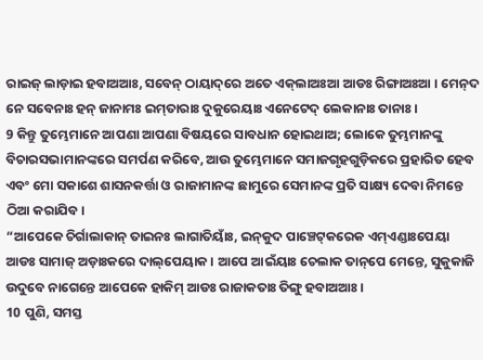ରାଇଜ୍‌ ଲାଡ଼ାଇ ହବାଅଆଃ, ସବେନ୍‌ ଠାୟାଦ୍‌ରେ ଅତେ ଏକ୍‌ଲାଅଃଆ ଆଡଃ ରିଙ୍ଗାଅଃଆ । ମେନ୍‌ଦ ନେ ସବେନାଃ ହନ୍‌ ଜାନାମଃ ଇମ୍‌ତାରାଃ ଦୁକୁରେୟାଃ ଏନେଟେଦ୍‌ ଲେକାନାଃ ତାନାଃ ।
9 କିନ୍ତୁ ତୁମ୍ଭେମାନେ ଆପଣା ଆପଣା ବିଷୟରେ ସାବଧାନ ହୋଇଥାଅ; ଲୋକେ ତୁମ୍ଭମାନଙ୍କୁ ବିଚାରସଭାମାନଙ୍କରେ ସମର୍ପଣ କରିବେ, ଆଉ ତୁମ୍ଭେମାନେ ସମାଜଗୃହଗୁଡ଼ିକରେ ପ୍ରହାରିତ ହେବ ଏବଂ ମୋ ସକାଶେ ଶାସନକର୍ତ୍ତା ଓ ରାଜାମାନଙ୍କ ଛାମୁରେ ସେମାନଙ୍କ ପ୍ରତି ସାକ୍ଷ୍ୟ ଦେବା ନିମନ୍ତେ ଠିଆ କରାଯିବ।
“ଆପେକେ ଚିର୍ଗାଲାକାନ୍‌ ତାଇନଃ ଲାଗାତିୟାଃଁ, ଇନ୍‌କୁଦ ପାଞ୍ଚେଟ୍‌କରେକ ଏମ୍‌ଏଣ୍ଡାଃପେୟା ଆଡଃ ସାମାଜ୍‌ ଅଡ଼ାଃକରେ ଦାଲ୍‌ପେୟାକ । ଆପେ ଆଇଁୟାଃ ଚେଲାକ ତାନ୍‌ପେ ମେନ୍ତେ, ସୁକୁକାଜି ଉଦୁବେ ନାଗେନ୍ତେ ଆପେକେ ହାକିମ୍ ଆଡଃ ରାଜାକତାଃ ତିଙ୍ଗୁ ହବାଅଆଃ ।
10 ପୁଣି, ସମସ୍ତ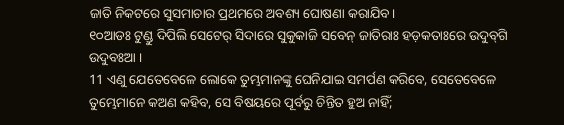ଜାତି ନିକଟରେ ସୁସମାଚାର ପ୍ରଥମରେ ଅବଶ୍ୟ ଘୋଷଣା କରାଯିବ।
୧୦ଆଡଃ ଟୁଣ୍ଡୁ ଦିପିଲି ସେଟେର୍‌ ସିଦାରେ ସୁକୁକାଜି ସବେନ୍‌ ଜାତିରାଃ ହଡ଼କତାଃରେ ଉଦୁବ୍‌ଗି ଉଦୁବଃଆ ।
11 ଏଣୁ ଯେତେବେଳେ ଲୋକେ ତୁମ୍ଭମାନଙ୍କୁ ଘେନିଯାଇ ସମର୍ପଣ କରିବେ, ସେତେବେଳେ ତୁମ୍ଭେମାନେ କଅଣ କହିବ, ସେ ବିଷୟରେ ପୂର୍ବରୁ ଚିନ୍ତିତ ହୁଅ ନାହିଁ;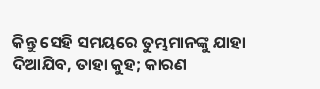କିନ୍ତୁ ସେହି ସମୟରେ ତୁମ୍ଭମାନଙ୍କୁ ଯାହା ଦିଆଯିବ, ତାହା କୁହ; କାରଣ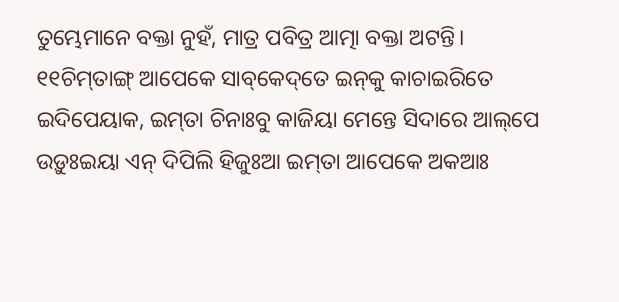ତୁମ୍ଭେମାନେ ବକ୍ତା ନୁହଁ, ମାତ୍ର ପବିତ୍ର ଆତ୍ମା ବକ୍ତା ଅଟନ୍ତି।
୧୧ଚିମ୍‌ତାଙ୍ଗ୍‌ ଆପେକେ ସାବ୍‌କେଦ୍‌ତେ ଇନ୍‌କୁ କାଚାଇରିତେ ଇଦିପେୟାକ, ଇମ୍‌ତା ଚିନାଃବୁ କାଜିୟା ମେନ୍ତେ ସିଦାରେ ଆଲ୍‌ପେ ଉଡ଼ୁଃଇୟା ଏନ୍‌ ଦିପିଲି ହିଜୁଃଆ ଇମ୍‌ତା ଆପେକେ ଅକଆଃ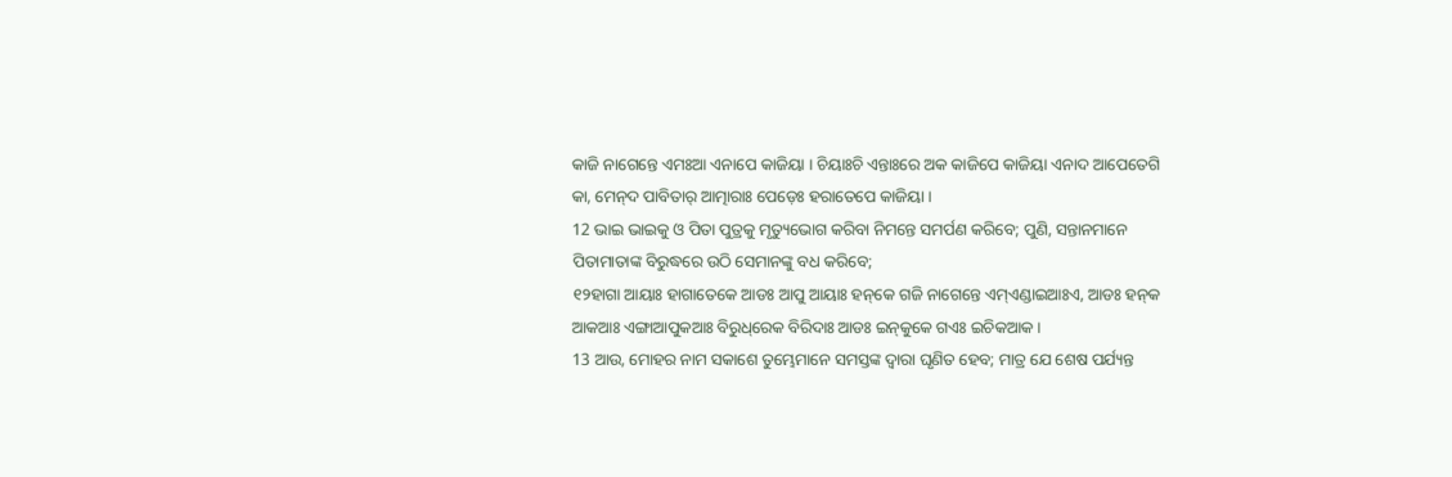କାଜି ନାଗେନ୍ତେ ଏମଃଆ ଏନାପେ କାଜିୟା । ଚିୟାଃଚି ଏନ୍ତାଃରେ ଅକ କାଜିପେ କାଜିୟା ଏନାଦ ଆପେତେଗି କା, ମେନ୍‌ଦ ପାବିତାର୍‌ ଆତ୍ମାରାଃ ପେଡ଼େଃ ହରାତେପେ କାଜିୟା ।
12 ଭାଇ ଭାଇକୁ ଓ ପିତା ପୁତ୍ରକୁ ମୃତ୍ୟୁଭୋଗ କରିବା ନିମନ୍ତେ ସମର୍ପଣ କରିବେ; ପୁଣି, ସନ୍ତାନମାନେ ପିତାମାତାଙ୍କ ବିରୁଦ୍ଧରେ ଉଠି ସେମାନଙ୍କୁ ବଧ କରିବେ;
୧୨ହାଗା ଆୟାଃ ହାଗାତେକେ ଆଡଃ ଆପୁ ଆୟାଃ ହନ୍‌କେ ଗଜି ନାଗେନ୍ତେ ଏମ୍‌ଏଣ୍ଡାଇଆଃଏ, ଆଡଃ ହନ୍‌କ ଆକଆଃ ଏଙ୍ଗାଆପୁକଆଃ ବିରୁଧ୍‌ରେକ ବିରିଦାଃ ଆଡଃ ଇନ୍‌କୁକେ ଗଏଃ ଇଚିକଆକ ।
13 ଆଉ, ମୋହର ନାମ ସକାଶେ ତୁମ୍ଭେମାନେ ସମସ୍ତଙ୍କ ଦ୍ୱାରା ଘୃଣିତ ହେବ; ମାତ୍ର ଯେ ଶେଷ ପର୍ଯ୍ୟନ୍ତ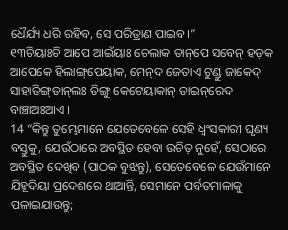ଧୈର୍ଯ୍ୟ ଧରି ରହିବ, ସେ ପରିତ୍ରାଣ ପାଇବ।”
୧୩ଚିୟାଃଚି ଆପେ ଆଇଁୟାଃ ଚେଲାକ ତାନ୍‌ପେ ସବେନ୍‌ ହଡ଼କ ଆପେକେ ହିଲାଙ୍ଗ୍‌ପେୟାକ, ମେନ୍‌ଦ ଜେତାଏ ଟୁଣ୍ଡୁ ଜାକେଦ୍‌ ସାହାତିଙ୍ଗ୍‌ତାନ୍‌ଲଃ ତିଙ୍ଗୁ କେଟେୟାକାନ୍ ତାଇନ୍‌ରେଦ ବାଞ୍ଚାଅଃଆଏ ।
14 “କିନ୍ତୁ ତୁମ୍ଭେମାନେ ଯେତେବେଳେ ସେହି ଧ୍ୱଂସକାରୀ ଘୃଣ୍ୟ ବସ୍ତୁକୁ, ଯେଉଁଠାରେ ଅବସ୍ଥିତ ହେବା ଉଚିତ୍ ନୁହେଁ, ସେଠାରେ ଅବସ୍ଥିତ ଦେଖିବ (ପାଠକ ବୁଝନ୍ତୁ), ସେତେବେଳେ ଯେଉଁମାନେ ଯିହୂଦିୟା ପ୍ରଦେଶରେ ଥାଆନ୍ତି, ସେମାନେ ପର୍ବତମାଳାକୁ ପଳାଇଯାଉନ୍ତୁ;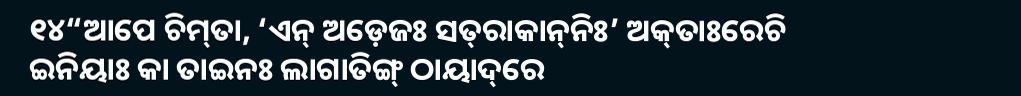୧୪“ଆପେ ଚିମ୍‌ତା, ‘ଏନ୍‌ ଅଡ଼େଜଃ ସତ୍‌ରାକାନ୍‌ନିଃ’ ଅକ୍‌ତାଃରେଚି ଇନିୟାଃ କା ତାଇନଃ ଲାଗାତିଙ୍ଗ୍‌ ଠାୟାଦ୍‌ରେ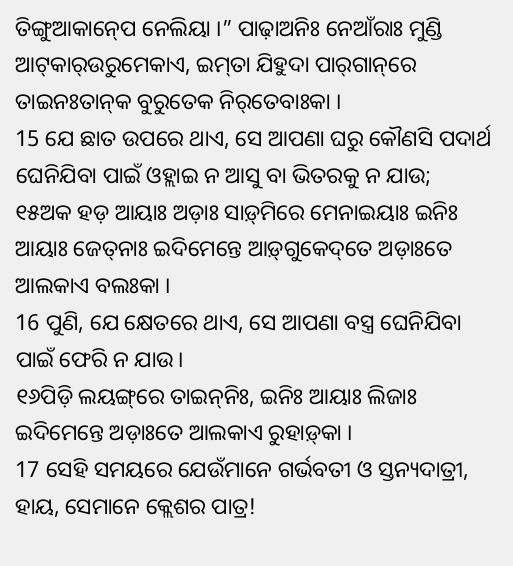ତିଙ୍ଗୁଆକାନ୍‍ପେ ନେଲିୟା ।” ପାଢ଼ାଅନିଃ ନେଆଁରାଃ ମୁଣ୍ଡି ଆଟ୍‌କାର୍‍ଉରୁମେକାଏ, ଇମ୍‌ତା ଯିହୁଦା ପାର୍‌ଗାନ୍‌ରେ ତାଇନଃତାନ୍‌କ ବୁରୁତେକ ନିର୍‌ତେବାଃକା ।
15 ଯେ ଛାତ ଉପରେ ଥାଏ, ସେ ଆପଣା ଘରୁ କୌଣସି ପଦାର୍ଥ ଘେନିଯିବା ପାଇଁ ଓହ୍ଲାଇ ନ ଆସୁ ବା ଭିତରକୁ ନ ଯାଉ;
୧୫ଅକ ହଡ଼ ଆୟାଃ ଅଡ଼ାଃ ସାଡ଼୍‌ମିରେ ମେନାଇୟାଃ ଇନିଃ ଆୟାଃ ଜେତ୍‌ନାଃ ଇଦିମେନ୍ତେ ଆଡ଼୍‌ଗୁକେଦ୍‌ତେ ଅଡ଼ାଃତେ ଆଲକାଏ ବଲଃକା ।
16 ପୁଣି, ଯେ କ୍ଷେତରେ ଥାଏ, ସେ ଆପଣା ବସ୍ତ୍ର ଘେନିଯିବା ପାଇଁ ଫେରି ନ ଯାଉ।
୧୬ପିଡ଼ି ଲୟଙ୍ଗ୍‌ରେ ତାଇନ୍‌ନିଃ, ଇନିଃ ଆୟାଃ ଲିଜାଃ ଇଦିମେନ୍ତେ ଅଡ଼ାଃତେ ଆଲକାଏ ରୁହାଡ଼୍‌କା ।
17 ସେହି ସମୟରେ ଯେଉଁମାନେ ଗର୍ଭବତୀ ଓ ସ୍ତନ୍ୟଦାତ୍ରୀ, ହାୟ, ସେମାନେ କ୍ଲେଶର ପାତ୍ର!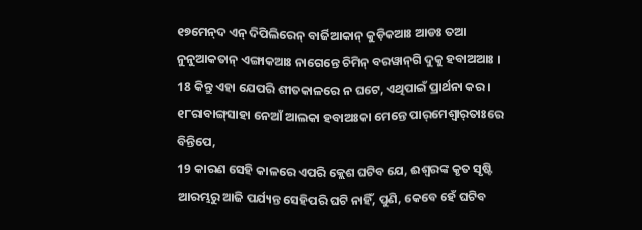୧୭ମେନ୍‌ଦ ଏନ୍‍ ଦିପିଲିରେନ୍‌ ବାର୍ଜିଆକାନ୍‍ କୁଡ଼ିକଆଃ ଆଡଃ ତଆ ନୁନୁଆକତାନ୍‍ ଏଙ୍ଗାକଆଃ ନାଗେନ୍ତେ ଚିମିନ୍‌ ବରୱାନ୍‌ଗି ଦୁକୁ ହବାଅଆଃ ।
18 କିନ୍ତୁ ଏହା ଯେପରି ଶୀତକାଳରେ ନ ଘଟେ, ଏଥିପାଇଁ ପ୍ରାର୍ଥନା କର।
୧୮ରାବାଙ୍ଗ୍‌ସାହା ନେଆଁ ଆଲକା ହବାଅଃକା ମେନ୍ତେ ପାର୍‌ମେଶ୍ୱାର୍‌ତାଃରେ ବିନ୍ତିପେ,
19 କାରଣ ସେହି କାଳରେ ଏପରି କ୍ଲେଶ ଘଟିବ ଯେ, ଈଶ୍ବରଙ୍କ କୃତ ସୃଷ୍ଟି ଆରମ୍ଭରୁ ଆଜି ପର୍ଯ୍ୟନ୍ତ ସେହିପରି ଘଟି ନାହିଁ, ପୁଣି, କେବେ ହେଁ ଘଟିବ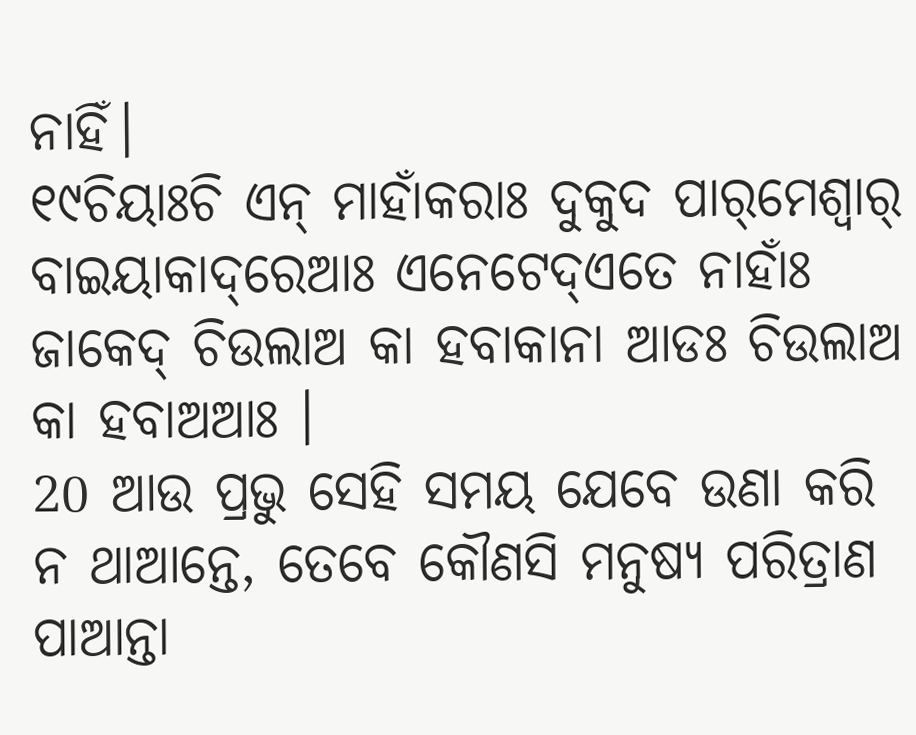ନାହିଁ।
୧୯ଚିୟାଃଚି ଏନ୍‌ ମାହାଁକରାଃ ଦୁକୁଦ ପାର୍‌ମେଶ୍ୱାର୍‌ ବାଇୟାକାଦ୍‌ରେଆଃ ଏନେଟେଦ୍‌ଏତେ ନାହାଁଃ ଜାକେଦ୍‌ ଚିଉଲାଅ କା ହବାକାନା ଆଡଃ ଚିଉଲାଅ କା ହବାଅଆଃ ।
20 ଆଉ ପ୍ରଭୁ ସେହି ସମୟ ଯେବେ ଉଣା କରି ନ ଥାଆନ୍ତେ, ତେବେ କୌଣସି ମନୁଷ୍ୟ ପରିତ୍ରାଣ ପାଆନ୍ତା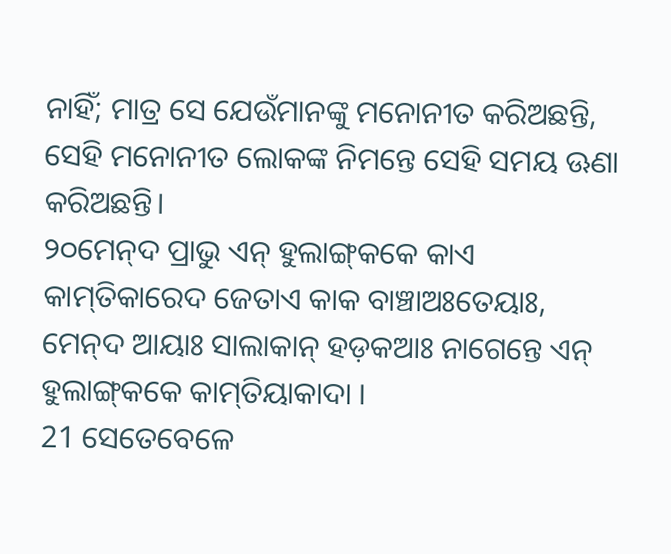ନାହିଁ; ମାତ୍ର ସେ ଯେଉଁମାନଙ୍କୁ ମନୋନୀତ କରିଅଛନ୍ତି, ସେହି ମନୋନୀତ ଲୋକଙ୍କ ନିମନ୍ତେ ସେହି ସମୟ ଊଣା କରିଅଛନ୍ତି।
୨୦ମେନ୍‌ଦ ପ୍ରାଭୁ ଏନ୍‌ ହୁଲାଙ୍ଗ୍‌କକେ କାଏ କାମ୍‌ତିକାରେଦ ଜେତାଏ କାକ ବାଞ୍ଚାଅଃତେୟାଃ, ମେନ୍‌ଦ ଆୟାଃ ସାଲାକାନ୍‍ ହଡ଼କଆଃ ନାଗେନ୍ତେ ଏନ୍‍ ହୁଲାଙ୍ଗ୍‌କକେ କାମ୍‌ତିୟାକାଦା ।
21 ସେତେବେଳେ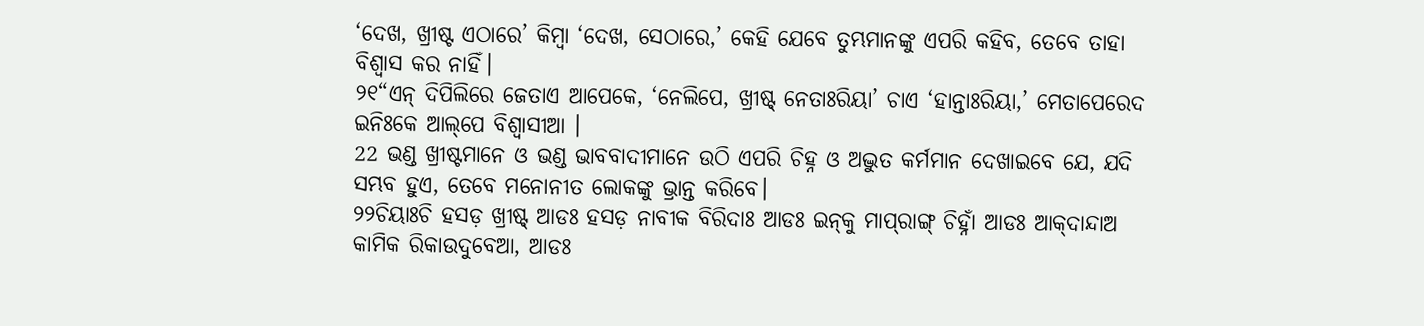‘ଦେଖ, ଖ୍ରୀଷ୍ଟ ଏଠାରେ’ କିମ୍ଵା ‘ଦେଖ, ସେଠାରେ,’ କେହି ଯେବେ ତୁମ୍ଭମାନଙ୍କୁ ଏପରି କହିବ, ତେବେ ତାହା ବିଶ୍ୱାସ କର ନାହିଁ।
୨୧“ଏନ୍‌ ଦିପିଲିରେ ଜେତାଏ ଆପେକେ, ‘ନେଲିପେ, ଖ୍ରୀଷ୍ଟ୍‌ ନେତାଃରିୟା’ ଚାଏ ‘ହାନ୍ତାଃରିୟା,’ ମେତାପେରେଦ ଇନିଃକେ ଆଲ୍‌ପେ ବିଶ୍ୱାସୀଆ ।
22 ଭଣ୍ଡ ଖ୍ରୀଷ୍ଟମାନେ ଓ ଭଣ୍ଡ ଭାବବାଦୀମାନେ ଉଠି ଏପରି ଚିହ୍ନ ଓ ଅଦ୍ଭୁତ କର୍ମମାନ ଦେଖାଇବେ ଯେ, ଯଦି ସମ୍ଭବ ହୁଏ, ତେବେ ମନୋନୀତ ଲୋକଙ୍କୁ ଭ୍ରାନ୍ତ କରିବେ।
୨୨ଚିୟାଃଚି ହସଡ଼ ଖ୍ରୀଷ୍ଟ୍‌ ଆଡଃ ହସଡ଼ ନାବୀକ ବିରିଦାଃ ଆଡଃ ଇନ୍‌କୁ ମାପ୍‌ରାଙ୍ଗ୍‌ ଚିହ୍ନାଁ ଆଡଃ ଆକ୍‌ଦାନ୍ଦାଅ କାମିକ ରିକାଉଦୁବେଆ, ଆଡଃ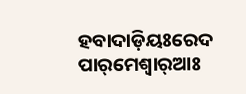ହବାଦାଡ଼ିୟଃରେଦ ପାର୍‌ମେଶ୍ୱାର୍‌ଆଃ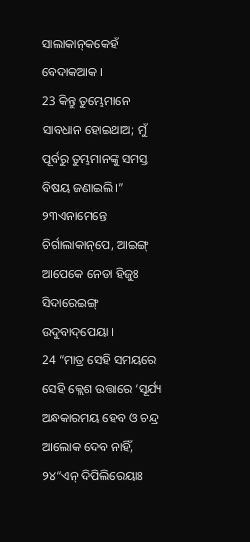ସାଲାକାନ୍‍କକେହଁ ବେଦାକଆକ ।
23 କିନ୍ତୁ ତୁମ୍ଭେମାନେ ସାବଧାନ ହୋଇଥାଅ; ମୁଁ ପୂର୍ବରୁ ତୁମ୍ଭମାନଙ୍କୁ ସମସ୍ତ ବିଷୟ ଜଣାଇଲି।”
୨୩ଏନାମେନ୍ତେ ଚିର୍ଗାଲାକାନ୍‌ପେ, ଆଇଙ୍ଗ୍‌ ଆପେକେ ନେଡା ହିଜୁଃ ସିଦାରେଇଙ୍ଗ୍‌ ଉଦୁବାଦ୍‌ପେୟା ।
24 “ମାତ୍ର ସେହି ସମୟରେ ସେହି କ୍ଲେଶ ଉତ୍ତାରେ ‘ସୂର୍ଯ୍ୟ ଅନ୍ଧକାରମୟ ହେବ ଓ ଚନ୍ଦ୍ର ଆଲୋକ ଦେବ ନାହିଁ,
୨୪“ଏନ୍‌ ଦିପିଲିରେୟାଃ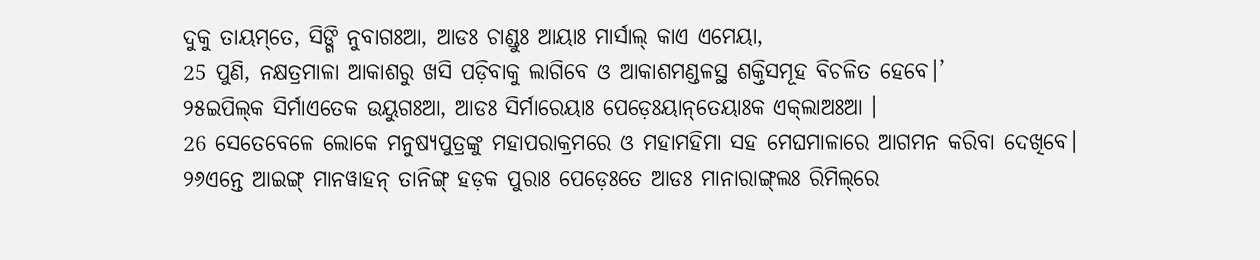ଦୁକୁ ତାୟମ୍‌ତେ, ସିଙ୍ଗି ନୁବାଗଃଆ, ଆଡଃ ଚାଣ୍ଡୁଃ ଆୟାଃ ମାର୍ସାଲ୍ କାଏ ଏମେୟା,
25 ପୁଣି, ନକ୍ଷତ୍ରମାଳା ଆକାଶରୁ ଖସି ପଡ଼ିବାକୁ ଲାଗିବେ ଓ ଆକାଶମଣ୍ଡଳସ୍ଥ ଶକ୍ତିସମୂହ ବିଚଳିତ ହେବେ।’
୨୫ଇପିଲ୍‌କ ସିର୍ମାଏତେକ ଉୟୁଗଃଆ, ଆଡଃ ସିର୍ମାରେୟାଃ ପେଡ଼େଃୟାନ୍‌ତେୟାଃକ ଏକ୍‌ଲାଅଃଆ ।
26 ସେତେବେଳେ ଲୋକେ ମନୁଷ୍ୟପୁତ୍ରଙ୍କୁ ମହାପରାକ୍ରମରେ ଓ ମହାମହିମା ସହ ମେଘମାଳାରେ ଆଗମନ କରିବା ଦେଖିବେ।
୨୬ଏନ୍ତେ ଆଇଙ୍ଗ୍‌ ମାନୱାହନ୍‌ ତାନିଙ୍ଗ୍‌ ହଡ଼କ ପୁରାଃ ପେଡ଼େଃତେ ଆଡଃ ମାନାରାଙ୍ଗ୍‌ଲଃ ରିମିଲ୍‌ରେ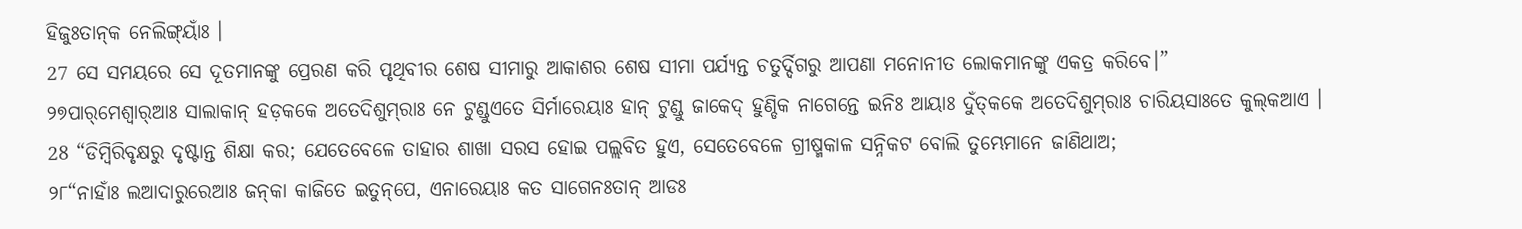ହିଜୁଃତାନ୍‌କ ନେଲିଙ୍ଗ୍‌ୟାଁଃ ।
27 ସେ ସମୟରେ ସେ ଦୂତମାନଙ୍କୁ ପ୍ରେରଣ କରି ପୃଥିବୀର ଶେଷ ସୀମାରୁ ଆକାଶର ଶେଷ ସୀମା ପର୍ଯ୍ୟନ୍ତ ଚତୁର୍ଦ୍ଦିଗରୁ ଆପଣା ମନୋନୀତ ଲୋକମାନଙ୍କୁ ଏକତ୍ର କରିବେ।”
୨୭ପାର୍‌ମେଶ୍ୱାର୍‌ଆଃ ସାଲାକାନ୍ ହଡ଼କକେ ଅତେଦିଶୁମ୍‌ରାଃ ନେ ଟୁଣ୍ଡୁଏତେ ସିର୍ମାରେୟାଃ ହାନ୍‌ ଟୁଣ୍ଡୁ ଜାକେଦ୍‌ ହୁଣ୍ଡିକ ନାଗେନ୍ତେ ଇନିଃ ଆୟାଃ ଦୁଁତ୍‌କକେ ଅତେଦିଶୁମ୍‌ରାଃ ଚାରିୟସାଃତେ କୁଲ୍‌କଆଏ ।
28 “ଡିମ୍ବିରିବୃକ୍ଷରୁ ଦୃଷ୍ଟାନ୍ତ ଶିକ୍ଷା କର; ଯେତେବେଳେ ତାହାର ଶାଖା ସରସ ହୋଇ ପଲ୍ଲବିତ ହୁଏ, ସେତେବେଳେ ଗ୍ରୀଷ୍ମକାଳ ସନ୍ନିକଟ ବୋଲି ତୁମ୍ଭେମାନେ ଜାଣିଥାଅ;
୨୮“ନାହାଁଃ ଲଆଦାରୁରେଆଃ ଜନ୍‌କା କାଜିତେ ଇତୁନ୍‌ପେ, ଏନାରେୟାଃ କତ ସାଗେନଃତାନ୍‌ ଆଡଃ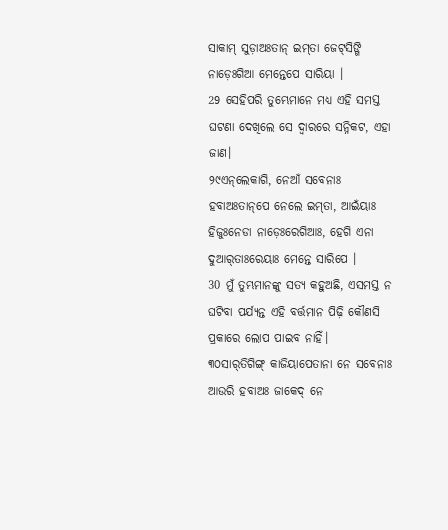ସାକାମ୍‌ ସୁଡ଼ାଅଃତାନ୍‌ ଇମ୍‌ତା ଜେଟ୍‌ସିଙ୍ଗି ନାଡ଼େଃଗିଆ ମେନ୍ତେପେ ସାରିୟା ।
29 ସେହିପରି ତୁମ୍ଭେମାନେ ମଧ୍ୟ ଏହି ସମସ୍ତ ଘଟଣା ଦେଖିଲେ ସେ ଦ୍ୱାରରେ ସନ୍ନିକଟ, ଏହା ଜାଣ।
୨୯ଏନ୍‌ଲେକାଗି, ନେଆଁ ସବେନାଃ ହବାଅଃତାନ୍‌ପେ ନେଲେ ଇମ୍‌ତା, ଆଇଁୟାଃ ହିଜୁଃନେଡା ନାଡ଼େଃରେଗିଆଃ, ହେଗି ଏନା ଦୁଆର୍‌ତାଃରେୟାଃ ମେନ୍ତେ ସାରିପେ ।
30 ମୁଁ ତୁମ୍ଭମାନଙ୍କୁ ସତ୍ୟ କହୁଅଛି, ଏସମସ୍ତ ନ ଘଟିବା ପର୍ଯ୍ୟନ୍ତ ଏହି ବର୍ତ୍ତମାନ ପିଢ଼ି କୌଣସି ପ୍ରକାରେ ଲୋପ ପାଇବ ନାହିଁ।
୩୦ସାର୍‌ତିଗିଙ୍ଗ୍‌ କାଜିୟାପେତାନା ନେ ସବେନାଃ ଆଉରି ହବାଅଃ ଜାକେଦ୍‌ ନେ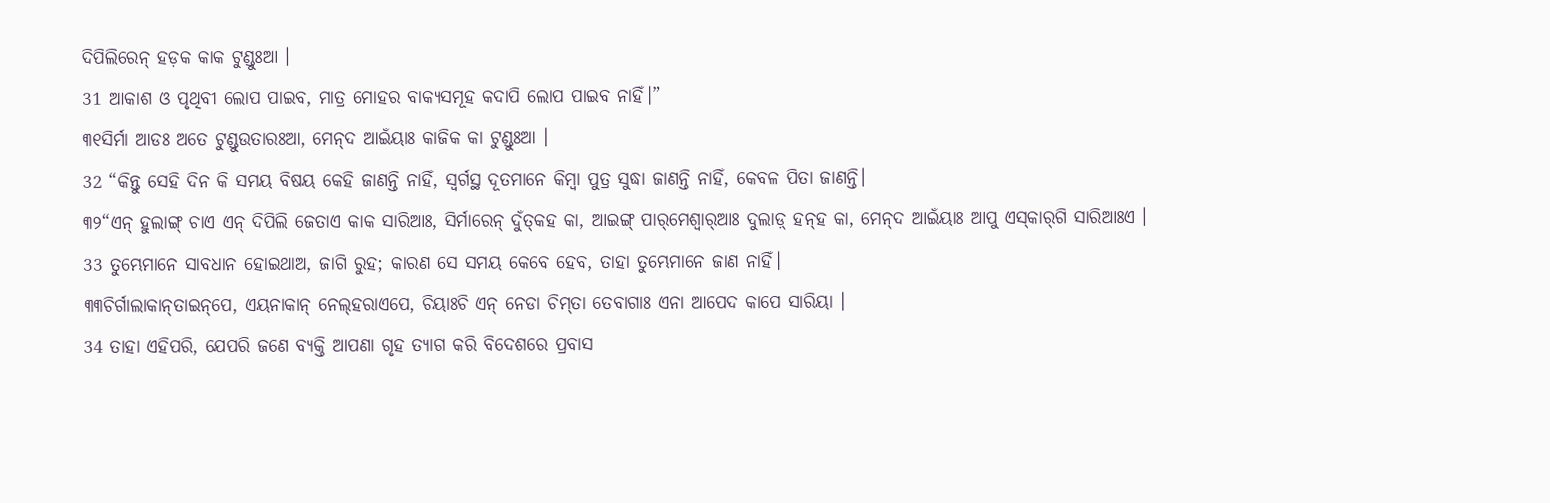ଦିପିଲିରେନ୍‌ ହଡ଼କ କାକ ଟୁଣ୍ଡୁଃଆ ।
31 ଆକାଶ ଓ ପୃଥିବୀ ଲୋପ ପାଇବ, ମାତ୍ର ମୋହର ବାକ୍ୟସମୂହ କଦାପି ଲୋପ ପାଇବ ନାହିଁ।”
୩୧ସିର୍ମା ଆଡଃ ଅତେ ଟୁଣ୍ଡୁଉତାରଃଆ, ମେନ୍‌ଦ ଆଇଁୟାଃ କାଜିକ କା ଟୁଣ୍ଡୁଃଆ ।
32 “କିନ୍ତୁ ସେହି ଦିନ କି ସମୟ ବିଷୟ କେହି ଜାଣନ୍ତି ନାହିଁ, ସ୍ୱର୍ଗସ୍ଥ ଦୂତମାନେ କିମ୍ବା ପୁତ୍ର ସୁଦ୍ଧା ଜାଣନ୍ତି ନାହିଁ, କେବଳ ପିତା ଜାଣନ୍ତି।
୩୨“ଏନ୍‌ ହୁଲାଙ୍ଗ୍‌ ଚାଏ ଏନ୍‌ ଦିପିଲି ଜେତାଏ କାକ ସାରିଆଃ, ସିର୍ମାରେନ୍‌ ଦୁଁତ୍‌କହ କା, ଆଇଙ୍ଗ୍‌ ପାର୍‌ମେଶ୍ୱାର୍‌ଆଃ ଦୁଲାଡ଼୍‌ ହନ୍‌ହ କା, ମେନ୍‌ଦ ଆଇଁୟାଃ ଆପୁ ଏସ୍‌କାର୍‌ଗି ସାରିଆଃଏ ।
33 ତୁମ୍ଭେମାନେ ସାବଧାନ ହୋଇଥାଅ, ଜାଗି ରୁହ; କାରଣ ସେ ସମୟ କେବେ ହେବ, ତାହା ତୁମ୍ଭେମାନେ ଜାଣ ନାହିଁ।
୩୩ଚିର୍ଗାଲାକାନ୍‌ତାଇନ୍‌ପେ, ଏୟନାକାନ୍ ନେଲ୍‌ହରାଏପେ, ଚିୟାଃଚି ଏନ୍‌ ନେଡା ଚିମ୍‌ତା ତେବାଗାଃ ଏନା ଆପେଦ କାପେ ସାରିୟା ।
34 ତାହା ଏହିପରି, ଯେପରି ଜଣେ ବ୍ୟକ୍ତି ଆପଣା ଗୃହ ତ୍ୟାଗ କରି ବିଦେଶରେ ପ୍ରବାସ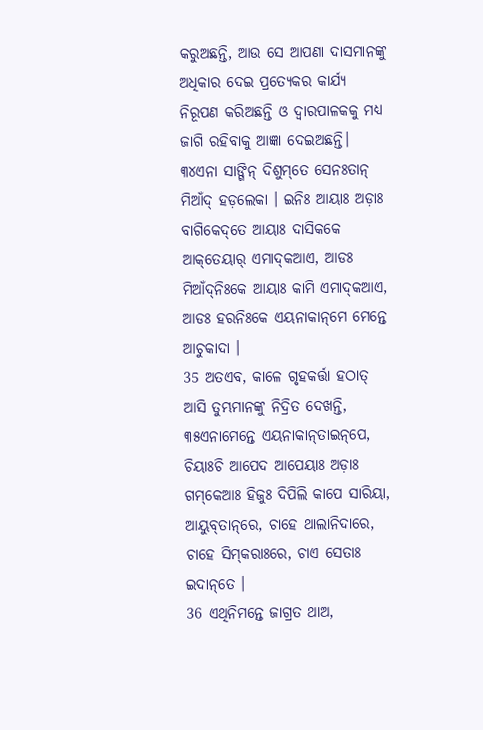କରୁଅଛନ୍ତି, ଆଉ ସେ ଆପଣା ଦାସମାନଙ୍କୁ ଅଧିକାର ଦେଇ ପ୍ରତ୍ୟେକର କାର୍ଯ୍ୟ ନିରୂପଣ କରିଅଛନ୍ତି ଓ ଦ୍ୱାରପାଳକକୁ ମଧ୍ୟ ଜାଗି ରହିବାକୁ ଆଜ୍ଞା ଦେଇଅଛନ୍ତି।
୩୪ଏନା ସାଙ୍ଗିନ୍‌ ଦିଶୁମ୍‌ତେ ସେନଃତାନ୍‌ ମିଆଁଦ୍‌ ହଡ଼ଲେକା । ଇନିଃ ଆୟାଃ ଅଡ଼ାଃ ବାଗିକେଦ୍‌ତେ ଆୟାଃ ଦାସିକକେ ଆକ୍‌ତେୟାର୍‌ ଏମାଦ୍‌କଆଏ, ଆଡଃ ମିଆଁଦ୍‌ନିଃକେ ଆୟାଃ କାମି ଏମାଦ୍‌କଆଏ, ଆଡଃ ହରନିଃକେ ଏୟନାକାନ୍‌ମେ ମେନ୍ତେ ଆଚୁକାଦା ।
35 ଅତଏବ, କାଳେ ଗୃହକର୍ତ୍ତା ହଠାତ୍‍ ଆସି ତୁମ୍ଭମାନଙ୍କୁ ନିଦ୍ରିତ ଦେଖନ୍ତି,
୩୫ଏନାମେନ୍ତେ ଏୟନାକାନ୍‍ତାଇନ୍‌ପେ, ଚିୟାଃଚି ଆପେଦ ଆପେୟାଃ ଅଡ଼ାଃ ଗମ୍‌କେଆଃ ହିଜୁଃ ଦିପିଲି କାପେ ସାରିୟା, ଆୟୁବ୍‌ତାନ୍‌ରେ, ଚାହେ ଥାଲାନିଦାରେ, ଚାହେ ସିମ୍‌କରାଃରେ, ଚାଏ ସେତାଃ ଇଦାନ୍‌ତେ ।
36 ଏଥିନିମନ୍ତେ ଜାଗ୍ରତ ଥାଅ,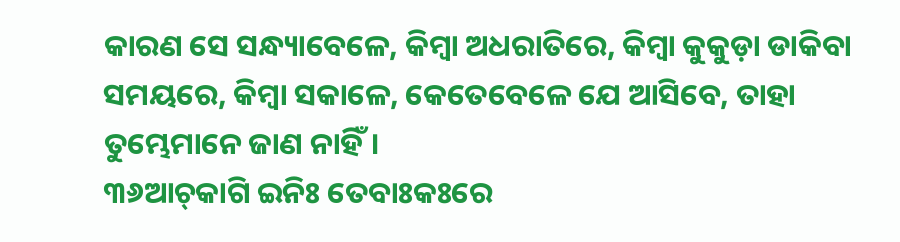କାରଣ ସେ ସନ୍ଧ୍ୟାବେଳେ, କିମ୍ବା ଅଧରାତିରେ, କିମ୍ବା କୁକୁଡ଼ା ଡାକିବା ସମୟରେ, କିମ୍ବା ସକାଳେ, କେତେବେଳେ ଯେ ଆସିବେ, ତାହା ତୁମ୍ଭେମାନେ ଜାଣ ନାହିଁ।
୩୬ଆଚ୍‌କାଗି ଇନିଃ ତେବାଃକଃରେ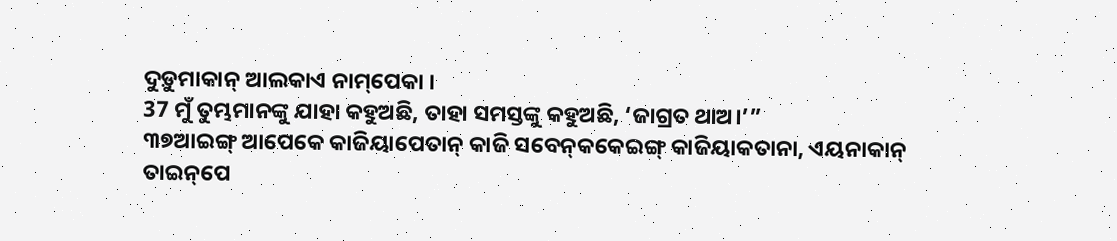ଦୁଡ଼ୁମାକାନ୍‌ ଆଲକାଏ ନାମ୍‌ପେକା ।
37 ମୁଁ ତୁମ୍ଭମାନଙ୍କୁ ଯାହା କହୁଅଛି, ତାହା ସମସ୍ତଙ୍କୁ କହୁଅଛି, ‘ଜାଗ୍ରତ ଥାଅ।’”
୩୭ଆଇଙ୍ଗ୍‌ ଆପେକେ କାଜିୟାପେତାନ୍ କାଜି ସବେନ୍‌କକେଇଙ୍ଗ୍‌ କାଜିୟାକତାନା, ଏୟନାକାନ୍ ତାଇନ୍‌ପେ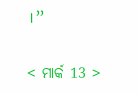।”

< ମାର୍କ 13 >